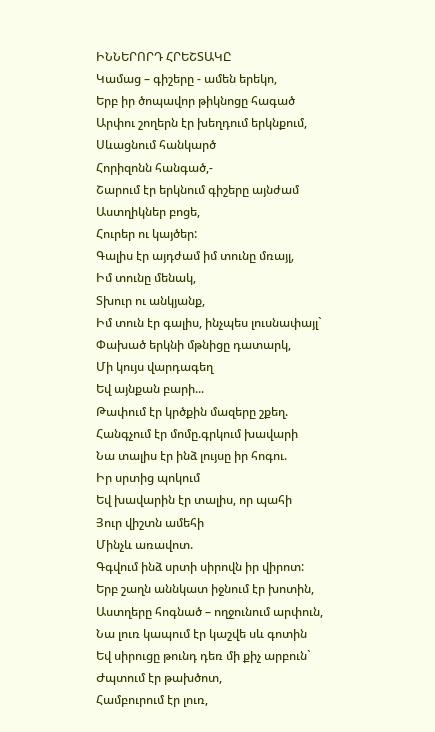ԻՆՆԵՐՈՐԴ ՀՐԵՇՏԱԿԸ
Կամաց – գիշերը - ամեն երեկո,
Երբ իր ծոպավոր թիկնոցը հագած
Արփու շողերն էր խեղդում երկնքում,
Սևացնում հանկարծ
Հորիզոնն հանգած,-
Շարում էր երկնում գիշերը այնժամ
Աստղիկներ բոցե,
Հուրեր ու կայծեր:
Գալիս էր այդժամ իմ տունը մռայլ,
Իմ տունը մենակ,
Տխուր ու անկյանք,
Իմ տուն էր գալիս, ինչպես լուսնափայլ`
Փախած երկնի մթնիցը դատարկ,
Մի կույս վարդագեղ
Եվ այնքան բարի...
Թափում էր կրծքին մազերը շքեղ.
Հանգչում էր մոմը.գրկում խավարի
Նա տալիս էր ինձ լույսը իր հոգու.
Իր սրտից պոկում
Եվ խավարին էր տալիս, որ պահի
Յուր վիշտն ամեհի
Մինչև առավոտ.
Գգվում ինձ սրտի սիրովն իր վիրոտ:
Երբ շաղն աննկատ իջնում էր խոտին,
Աստղերը հոգնած – ողջունում արփուն,
Նա լուռ կապում էր կաշվե սև գոտին
Եվ սիրուցը թունդ դեռ մի քիչ արբուն`
Ժպտում էր թախծոտ,
Համբուրում էր լուռ,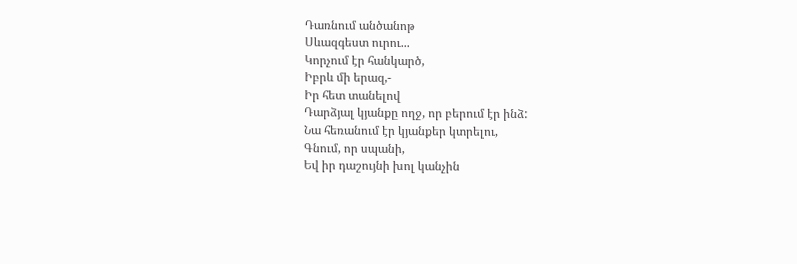Դառնում անծանոթ
Սևազգեստ ուրու...
Կորչում էր հանկարծ,
Իբրև մի երազ,-
Իր հետ տանելով
Դարձյալ կյանքը ողջ, որ բերում էր ինձ:
Նա հեռանում էր կյանքեր կտրելու,
Գնում, որ սպանի,
Եվ իր դաշույնի խոլ կանչին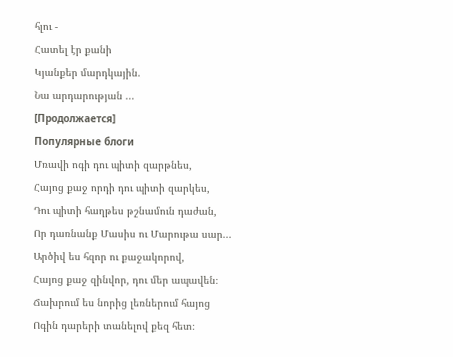հլու -
Հատել էր քանի
Կյանքեր մարդկային.
Նա արդարության ...
[Продолжается]
Популярные блоги
Մռավի ոգի դու պիտի զարթնես,
Հայոց քաջ որդի դու պիտի զարկես,
Դու պիտի հաղթես թշնամուն դաժան,
Որ դառնանք Մասիս ու Մարութա սար...
Արծիվ ես հզոր ու քաջակորով,
Հայոց քաջ զինվոր, դու մեր ապավեն։
Ճախրում ես նորից լեռներում հայոց
Ոգին դարերի տանելով քեզ հետ։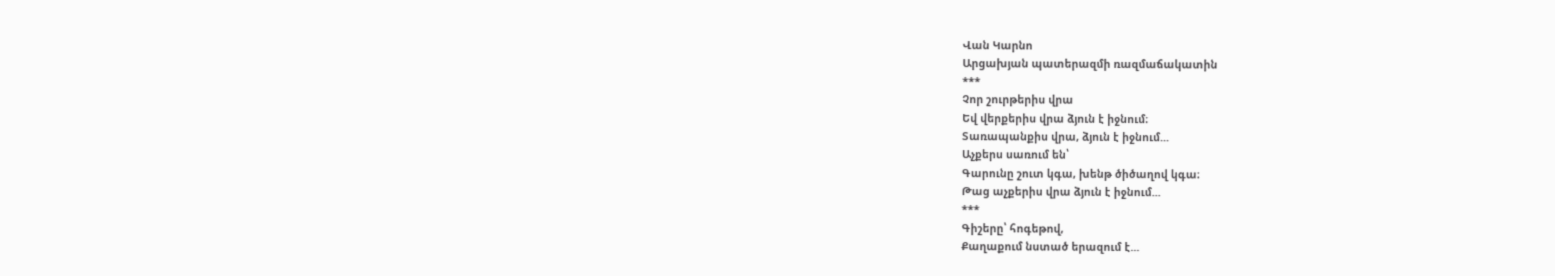Վան Կարնո
Արցախյան պատերազմի ռազմաճակատին
***
Չոր շուրթերիս վրա
Եվ վերքերիս վրա ձյուն է իջնում։
Տառապանքիս վրա, ձյուն է իջնում...
Աչքերս սառում են՝
Գարունը շուտ կգա, խենթ ծիծաղով կգա։
Թաց աչքերիս վրա ձյուն է իջնում...
***
Գիշերը՝ հոգեթով,
Քաղաքում նստած երազում է...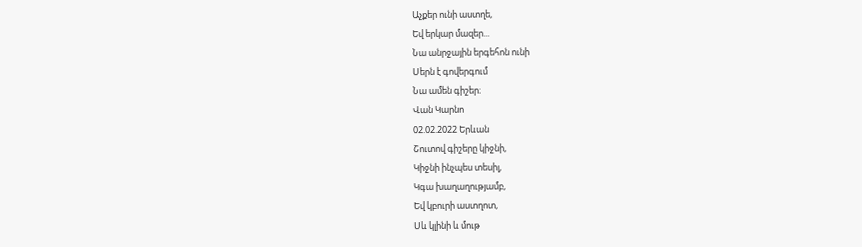Աչքեր ունի աստղե,
Եվ երկար մազեր...
Նա անրջային երգեհոն ունի
Սերն է գովերգում
Նա ամեն գիշեր։
Վան Կարնո
02.02.2022 Երևան
Շուտով գիշերը կիջնի,
Կիջնի ինչպես տեսիլ,
Կգա խաղաղությամբ,
Եվ կբուրի աստղոտ,
Սև կլինի և մութ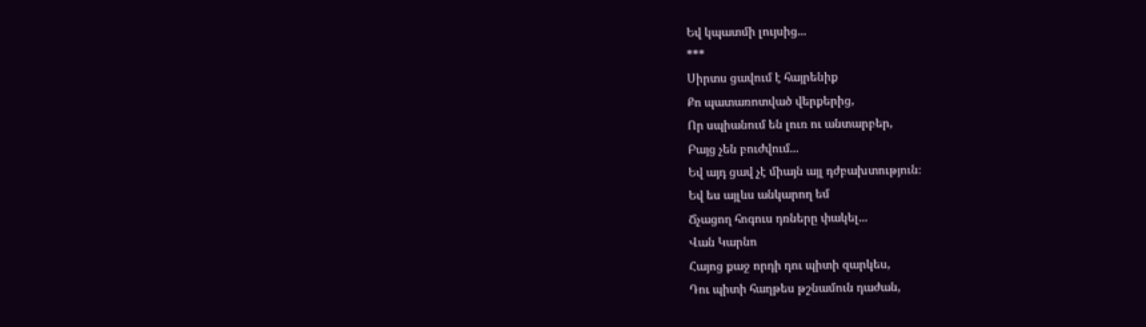Եվ կպատմի լույսից...
***
Սիրտս ցավում է հայրենիք
Քո պատառոտված վերքերից,
Որ սպիանում են լուռ ու անտարբեր,
Բայց չեն բուժվում...
Եվ այդ ցավ չէ միայն այլ դժբախտություն։
Եվ ես այլևս անկարող եմ
Ճչացող հոգուս դռները փակել...
Վան Կարնո
Հայոց քաջ որդի դու պիտի զարկես,
Դու պիտի հաղթես թշնամուն դաժան,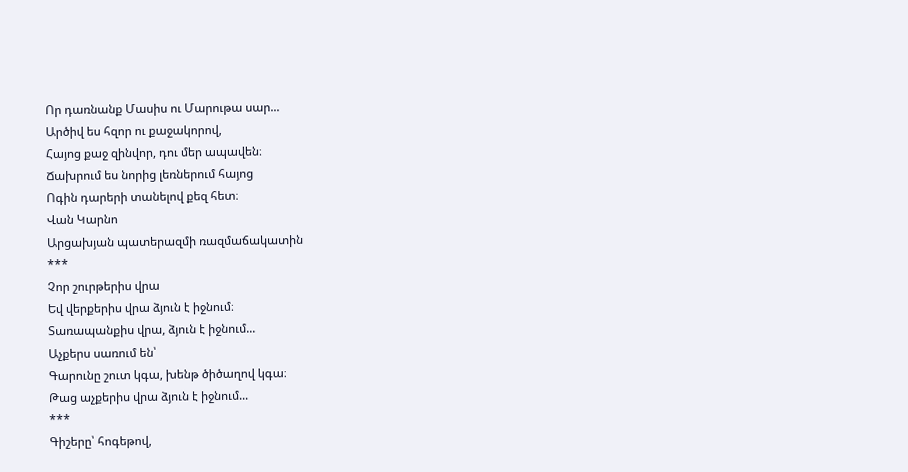Որ դառնանք Մասիս ու Մարութա սար...
Արծիվ ես հզոր ու քաջակորով,
Հայոց քաջ զինվոր, դու մեր ապավեն։
Ճախրում ես նորից լեռներում հայոց
Ոգին դարերի տանելով քեզ հետ։
Վան Կարնո
Արցախյան պատերազմի ռազմաճակատին
***
Չոր շուրթերիս վրա
Եվ վերքերիս վրա ձյուն է իջնում։
Տառապանքիս վրա, ձյուն է իջնում...
Աչքերս սառում են՝
Գարունը շուտ կգա, խենթ ծիծաղով կգա։
Թաց աչքերիս վրա ձյուն է իջնում...
***
Գիշերը՝ հոգեթով,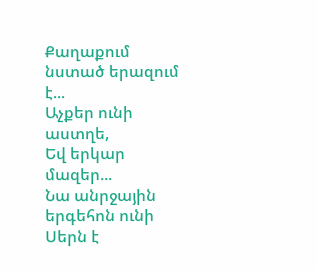Քաղաքում նստած երազում է...
Աչքեր ունի աստղե,
Եվ երկար մազեր...
Նա անրջային երգեհոն ունի
Սերն է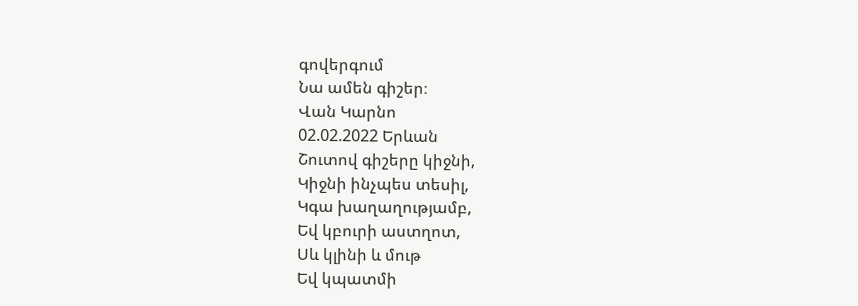գովերգում
Նա ամեն գիշեր։
Վան Կարնո
02.02.2022 Երևան
Շուտով գիշերը կիջնի,
Կիջնի ինչպես տեսիլ,
Կգա խաղաղությամբ,
Եվ կբուրի աստղոտ,
Սև կլինի և մութ
Եվ կպատմի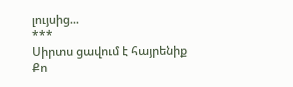լույսից...
***
Սիրտս ցավում է հայրենիք
Քո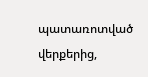պատառոտված վերքերից,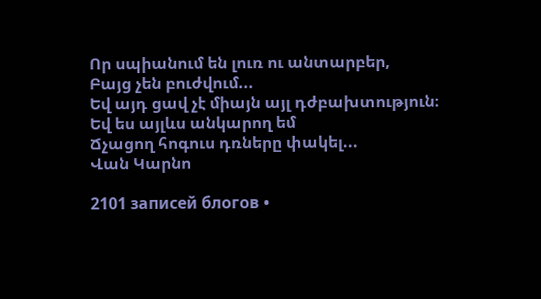Որ սպիանում են լուռ ու անտարբեր,
Բայց չեն բուժվում...
Եվ այդ ցավ չէ միայն այլ դժբախտություն։
Եվ ես այլևս անկարող եմ
Ճչացող հոգուս դռները փակել...
Վան Կարնո

2101 записей блогов •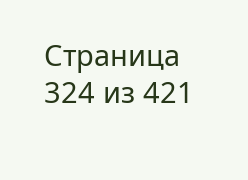Страница 324 из 421